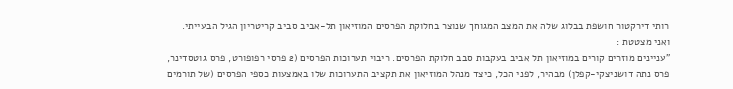רותי דירקטור חושפת בבלוג שלה את המצב המגוחך שנוצר בחלוקת הפרסים המוזיאון תל-אביב סביב קריטריון הגיל הבעייתי.
ואני מצטטת :
"עניינים מוזרים קורים במוזיאון תל אביב בעקבות סבב חלוקת הפרסים. ריבוי תערוכות הפרסים (2 פרסי רפופורט, פרס גוטסדינר, פרס נתה דושניצקי-קפלן) מבהיר, לפני הכל, כיצד מנהל המוזיאון את תקציב התערוכות שלו באמצעות כספי הפרסים (של תורמים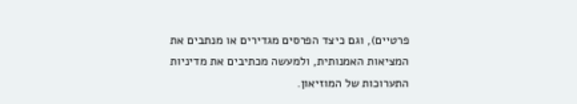פרטיים), וגם כיצד הפרסים מגדירים או מנתבים את המציאות האמנותית, ולמעשה מכתיבים את מדיניות התערוכות של המוזיאון.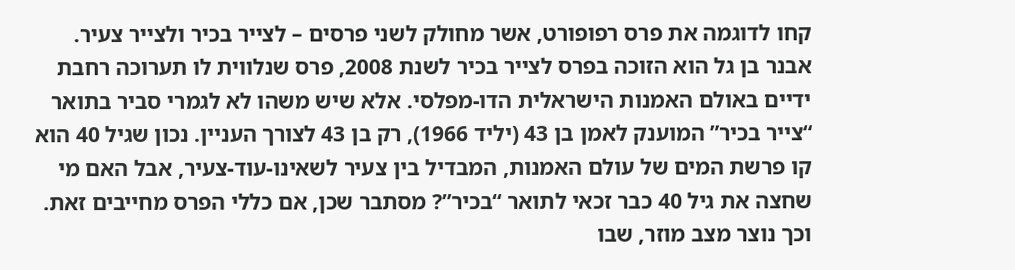קחו לדוגמה את פרס רפופורט, אשר מחולק לשני פרסים – לצייר בכיר ולצייר צעיר. אבנר בן גל הוא הזוכה בפרס לצייר בכיר לשנת 2008, פרס שנלווית לו תערוכה רחבת ידיים באולם האמנות הישראלית הדו-מפלסי. אלא שיש משהו לא לגמרי סביר בתואר “צייר בכיר” המוענק לאמן בן 43 (יליד 1966), רק בן 43 לצורך העניין. נכון שגיל 40 הוא קו פרשת המים של עולם האמנות, המבדיל בין צעיר לשאינו-עוד-צעיר, אבל האם מי שחצה את גיל 40 כבר זכאי לתואר “בכיר”? מסתבר שכן, אם כללי הפרס מחייבים זאת. וכך נוצר מצב מוזר, שבו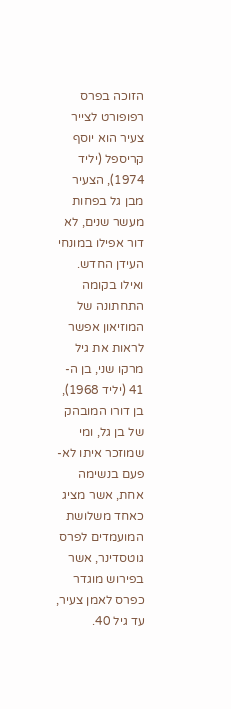הזוכה בפרס רפופורט לצייר צעיר הוא יוסף קריספל (יליד 1974), הצעיר מבן גל בפחות מעשר שנים, לא דור אפילו במונחי העידן החדש. ואילו בקומה התחתונה של המוזיאון אפשר לראות את גיל מרקו שני, בן ה- 41 (יליד 1968), בן דורו המובהק של בן גל, ומי שמוזכר איתו לא-פעם בנשימה אחת, אשר מציג כאחד משלושת המועמדים לפרס גוטסדינר, אשר בפירוש מוגדר כפרס לאמן צעיר, עד גיל 40.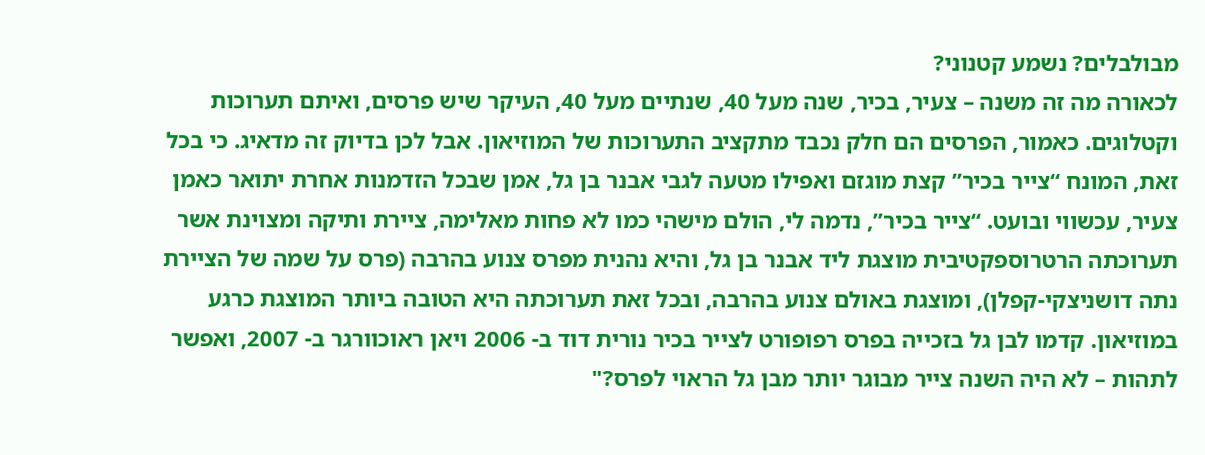מבולבלים? נשמע קטנוני?
לכאורה מה זה משנה – צעיר, בכיר, שנה מעל 40, שנתיים מעל 40, העיקר שיש פרסים, ואיתם תערוכות וקטלוגים. כאמור, הפרסים הם חלק נכבד מתקציב התערוכות של המוזיאון. אבל לכן בדיוק זה מדאיג. כי בכל זאת, המונח “צייר בכיר” קצת מוגזם ואפילו מטעה לגבי אבנר בן גל, אמן שבכל הזדמנות אחרת יתואר כאמן צעיר, עכשווי ובועט. “צייר בכיר”, נדמה לי, הולם מישהי כמו לא פחות מאלימה, ציירת ותיקה ומצוינת אשר תערוכתה הרטרוספקטיבית מוצגת ליד אבנר בן גל, והיא נהנית מפרס צנוע בהרבה (פרס על שמה של הציירת נתה דושניצקי-קפלן), ומוצגת באולם צנוע בהרבה, ובכל זאת תערוכתה היא הטובה ביותר המוצגת כרגע במוזיאון. קדמו לבן גל בזכייה בפרס רפופורט לצייר בכיר נורית דוד ב- 2006 ויאן ראוכוורגר ב- 2007, ואפשר לתהות – לא היה השנה צייר מבוגר יותר מבן גל הראוי לפרס?"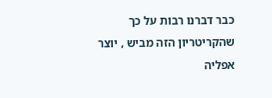כבר דברנו רבות על כך שהקריטריון הזה מביש , יוצר אפליה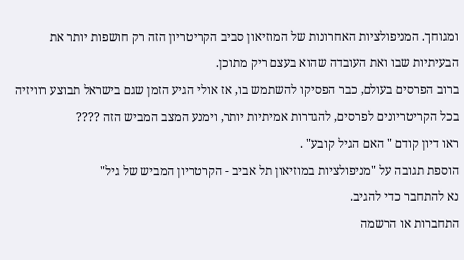ומגוחך. המניפולציות האחרונות של המוזיאון סביב הקריטריון הזה רק חושפות יותר את הבעיתיות שבו ואת העובדה שהוא בעצם ריק מתוכן.
ברוב הפרסים בעולם, כבר הפסיקו להשתמש בו, אז אולי הגיע הזמן שגם בישראל תבוצע רוויזיה בכל הקריטריונים לפרסים, להגדרות אמיתיות יותר, וימנע המצב המביש הזה ????
ראו דיון קודם " האם הגיל קובע" .
הוספת תגובה על "מניפולציות במוזיאון תל אביב - הקרטריון המביש של גיל"
נא להתחבר כדי להגיב.
התחברות או הרשמה